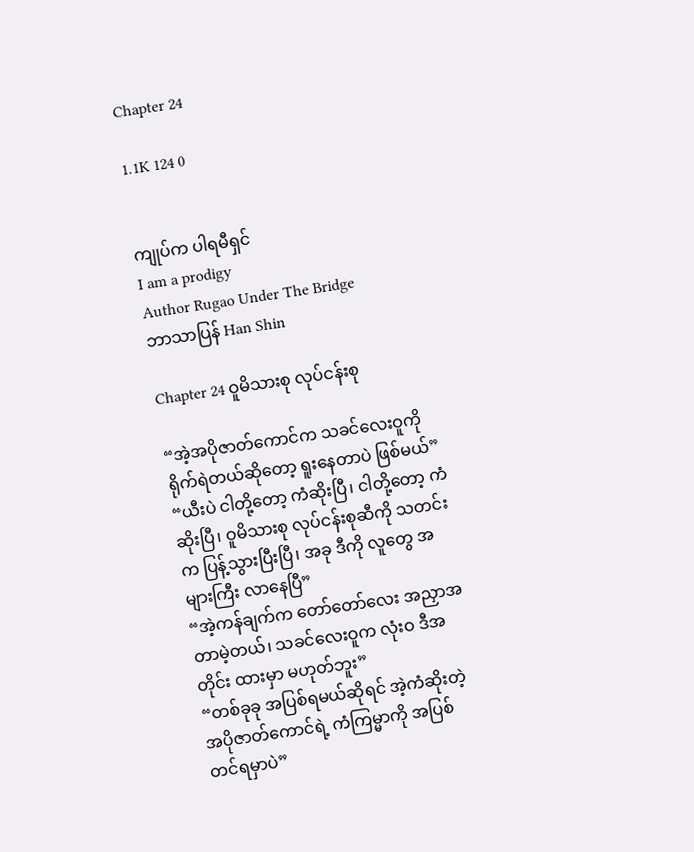Chapter 24

1.1K 124 0


ကျုပ်က ပါရမီရှင်
I am a prodigy
Author Rugao Under The Bridge
ဘာသာပြန် Han Shin

Chapter 24 ဝူမိသားစု လုပ်ငန်းစု

“အဲ့အပိုဇာတ်ကောင်က သခင်လေးဝူကို ရိုက်ရဲတယ်ဆိုတော့ ရူးနေတာပဲ ဖြစ်မယ်”
“ယီးပဲ ငါတို့တော့ ကံဆိုးပြီ၊ ငါတို့တော့ ကံဆိုးပြီ၊ ဝူမိသားစု လုပ်ငန်းစုဆီကို သတင်းက ပြန့်သွားပြီးပြီ၊ အခု ဒီကို လူတွေ အများကြီး လာနေပြီ”
“အဲ့ကန်ချက်က တော်တော်လေး အညှာအတာမဲ့တယ်၊ သခင်လေးဝူက လုံးဝ ဒီအတိုင်း ထားမှာ မဟုတ်ဘူး”
“တစ်ခုခု အပြစ်ရမယ်ဆိုရင် အဲ့ကံဆိုးတဲ့ အပိုဇာတ်ကောင်ရဲ့ ကံကြမ္မာကို အပြစ်တင်ရမှာပဲ”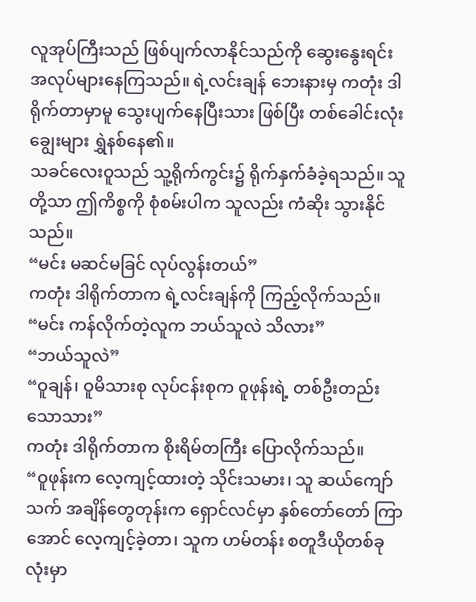လူအုပ်ကြီးသည် ဖြစ်ပျက်လာနိုင်သည်ကို ဆွေးနွေးရင်း အလုပ်များနေကြသည်။ ရဲ့လင်းချန် ဘေးနားမှ ကတုံး ဒါရိုက်တာမှာမူ သွေးပျက်နေပြီးသား ဖြစ်ပြီး တစ်ခေါင်းလုံး ချွေးများ ရွှဲနစ်နေ၏။
သခင်လေးဝူသည် သူ့ရိုက်ကွင်း၌ ရိုက်နှက်ခံခဲ့ရသည်။ သူတို့သာ ဤကိစ္စကို စုံစမ်းပါက သူလည်း ကံဆိုး သွားနိုင်သည်။
“မင်း မဆင်မခြင် လုပ်လွန်းတယ်”
ကတုံး ဒါရိုက်တာက ရဲ့လင်းချန်ကို ကြည့်လိုက်သည်။
“မင်း ကန်လိုက်တဲ့လူက ဘယ်သူလဲ သိလား”
“ဘယ်သူလဲ”
“ဝူချန်၊ ဝူမိသားစု လုပ်ငန်းစုက ဝူဖုန်းရဲ့ တစ်ဦးတည်းသောသား”
ကတုံး ဒါရိုက်တာက စိုးရိမ်တကြီး ပြောလိုက်သည်။
“ဝူဖုန်းက လေ့ကျင့်ထားတဲ့ သိုင်းသမား၊ သူ ဆယ်ကျော်သက် အချိန်တွေတုန်းက ရှောင်လင်မှာ နှစ်တော်တော် ကြာအောင် လေ့ကျင့်ခဲ့တာ၊ သူက ဟမ်တန်း စတူဒီယိုတစ်ခုလုံးမှာ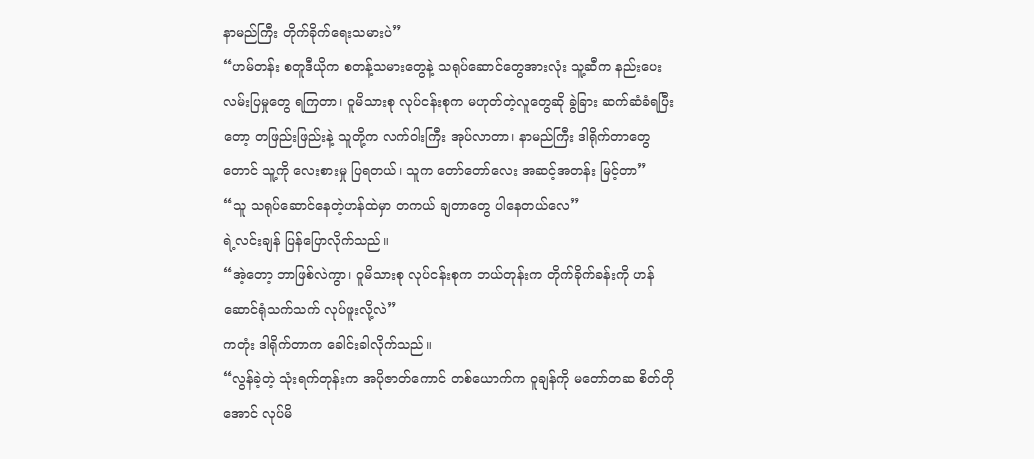နာမည်ကြီး တိုက်ခိုက်ရေးသမားပဲ”
“ဟမ်တန်း စတူဒီယိုက စတန့်သမားတွေနဲ့ သရုပ်ဆောင်တွေအားလုံး သူ့ဆီက နည်းပေးလမ်းပြမှုတွေ ရကြတာ၊ ဝူမိသားစု လုပ်ငန်းစုက မဟုတ်တဲ့လူတွေဆို ခွဲခြား ဆက်ဆံခံရပြီးတော့ တဖြည်းဖြည်းနဲ့ သူတို့က လက်ဝါးကြီး အုပ်လာတာ၊ နာမည်ကြီး ဒါရိုက်တာတွေတောင် သူ့ကို လေးစားမှု ပြရတယ်၊ သူက တော်တော်လေး အဆင့်အတန်း မြင့်တာ”
“သူ သရုပ်ဆောင်နေတဲ့ဟန်ထဲမှာ တကယ် ချတာတွေ ပါနေတယ်လေ”
ရဲ့လင်းချန် ပြန်ပြောလိုက်သည်။
“အဲ့တော့ ဘာဖြစ်လဲကွာ၊ ဝူမိသားစု လုပ်ငန်းစုက ဘယ်တုန်းက တိုက်ခိုက်ခန်းကို ဟန်ဆောင်ရုံသက်သက် လုပ်ဖူးလို့လဲ”
ကတုံး ဒါရိုက်တာက ခေါင်းခါလိုက်သည်။
“လွန်ခဲ့တဲ့ သုံးရက်တုန်းက အပိုဇာတ်ကောင် တစ်ယောက်က ဝူချန်ကို မတော်တဆ စိတ်တိုအောင် လုပ်မိ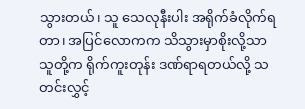သွားတယ်၊ သူ သေလုနီးပါး အရိုက်ခံလိုက်ရတာ၊ အပြင်လောကက သိသွားမှာစိုးလို့သာ သူတို့က ရိုက်ကူးတုန်း ဒဏ်ရာရတယ်လို့ သတင်းလွှင့်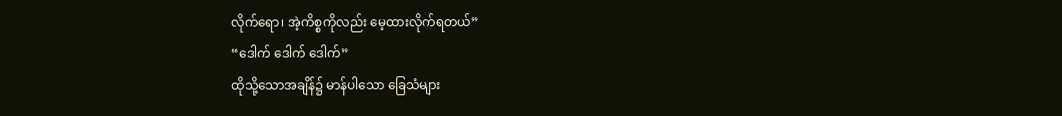လိုက်ရော၊ အဲ့ကိစ္စကိုလည်း မေ့ထားလိုက်ရတယ်”
“ဒေါက် ဒေါက် ဒေါက်”
ထိုသို့သောအချိန်၌ မာန်ပါသော ခြေသံများ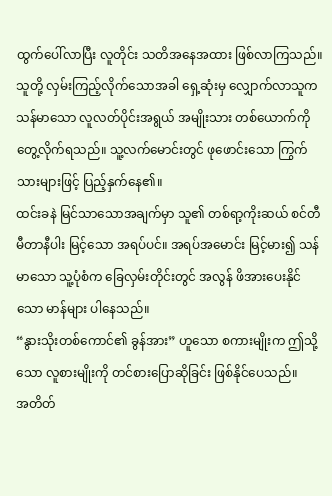ထွက်ပေါ်လာပြီး လူတိုင်း သတိအနေအထား ဖြစ်လာကြသည်။ သူတို့ လှမ်းကြည့်လိုက်သောအခါ ရှေ့ဆုံးမှ လျှောက်လာသူက သန်မာသော လူလတ်ပိုင်းအရွယ် အမျိုးသား တစ်ယောက်ကို တွေ့လိုက်ရသည်။ သူ့လက်မောင်းတွင် ဖုဖောင်းသော ကြွက်သားများဖြင့် ပြည့်နှက်နေ၏။
ထင်းခနဲ မြင်သာသောအချက်မှာ သူ၏ တစ်ရာ့ကိုးဆယ် စင်တီမီတာနီပါး မြင့်သော အရပ်ပင်။ အရပ်အမောင်း မြင့်မား၍ သန်မာသော သူ့ပုံစံက ခြေလှမ်းတိုင်းတွင် အလွန် ဖိအားပေးနိုင်သော မာန်များ ပါနေသည်။
“နွားသိုးတစ်ကောင်၏ ခွန်အား” ဟူသော စကားမျိုးက ဤသို့သော လူစားမျိုးကို တင်စားပြောဆိုခြင်း ဖြစ်နိုင်ပေသည်။
အတိတ်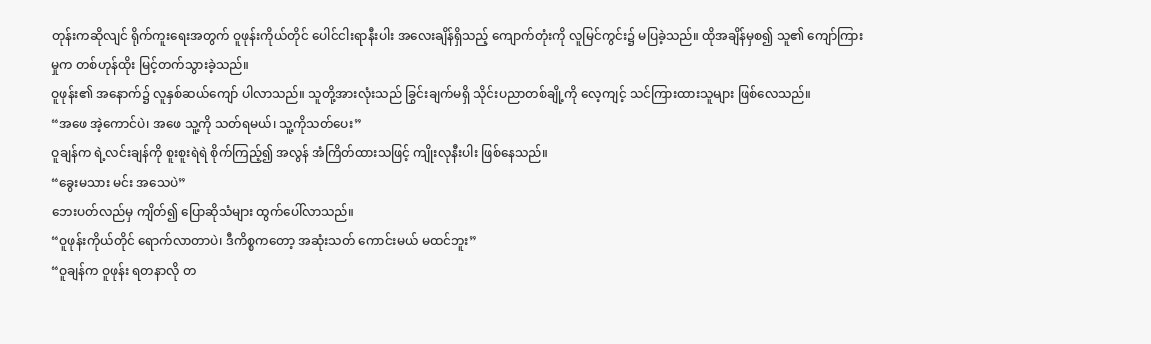တုန်းကဆိုလျင် ရိုက်ကူးရေးအတွက် ဝူဖုန်းကိုယ်တိုင် ပေါင်ငါးရာနီးပါး အလေးချိန်ရှိသည့် ကျောက်တုံးကို လူမြင်ကွင်း၌ မပြခဲ့သည်။ ထိုအချိန်မှစ၍ သူ၏ ကျော်ကြားမှုက တစ်ဟုန်ထိုး မြင့်တက်သွားခဲ့သည်။
ဝူဖုန်း၏ အနောက်၌ လူနှစ်ဆယ်ကျော် ပါလာသည်။ သူတို့အားလုံးသည် ခြွင်းချက်မရှိ သိုင်းပညာတစ်ချို့ကို လေ့ကျင့် သင်ကြားထားသူများ ဖြစ်လေသည်။
“အဖေ အဲ့ကောင်ပဲ၊ အဖေ သူ့ကို သတ်ရမယ်၊ သူ့ကိုသတ်ပေး”
ဝူချန်က ရဲ့လင်းချန်ကို စူးစူးရဲရဲ စိုက်ကြည့်၍ အလွန် အံကြိတ်ထားသဖြင့် ကျိုးလုနီးပါး ဖြစ်နေသည်။
“ခွေးမသား မင်း အသေပဲ”
ဘေးပတ်လည်မှ ကျိတ်၍ ပြောဆိုသံများ ထွက်ပေါ်လာသည်။
“ဝူဖုန်းကိုယ်တိုင် ရောက်လာတာပဲ၊ ဒီကိစ္စကတော့ အဆုံးသတ် ကောင်းမယ် မထင်ဘူး”
“ဝူချန်က ဝူဖုန်း ရတနာလို တ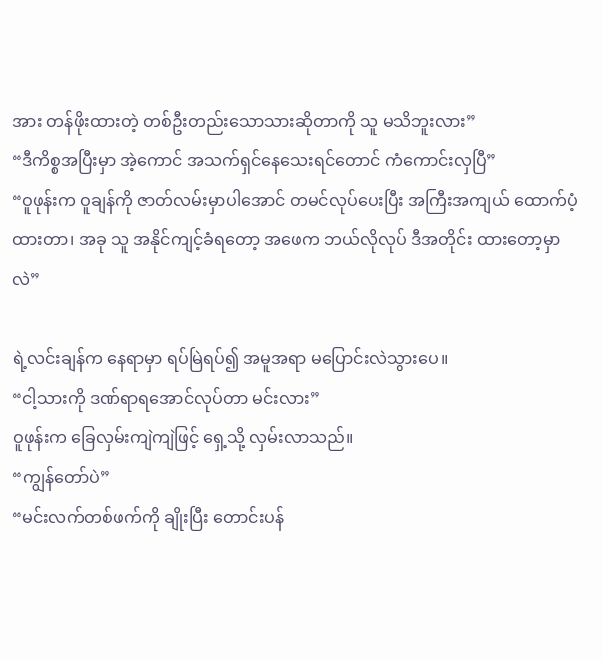အား တန်ဖိုးထားတဲ့ တစ်ဦးတည်းသောသားဆိုတာကို သူ မသိဘူးလား”
“ဒီကိစ္စအပြီးမှာ အဲ့ကောင် အသက်ရှင်နေသေးရင်တောင် ကံကောင်းလှပြီ”
“ဝူဖုန်းက ဝူချန်ကို ဇာတ်လမ်းမှာပါအောင် တမင်လုပ်ပေးပြီး အကြီးအကျယ် ထောက်ပံ့ထားတာ၊ အခု သူ အနိုင်ကျင့်ခံရတော့ အဖေက ဘယ်လိုလုပ် ဒီအတိုင်း ထားတော့မှာလဲ”

ရဲ့လင်းချန်က နေရာမှာ ရပ်မြဲရပ်၍ အမူအရာ မပြောင်းလဲသွားပေ။
“ငါ့သားကို ဒဏ်ရာရအောင်လုပ်တာ မင်းလား”
ဝူဖုန်းက ခြေလှမ်းကျဲကျဲဖြင့် ရှေ့သို့ လှမ်းလာသည်။
“ကျွန်တော်ပဲ”
“မင်းလက်တစ်ဖက်ကို ချိုးပြီး တောင်းပန်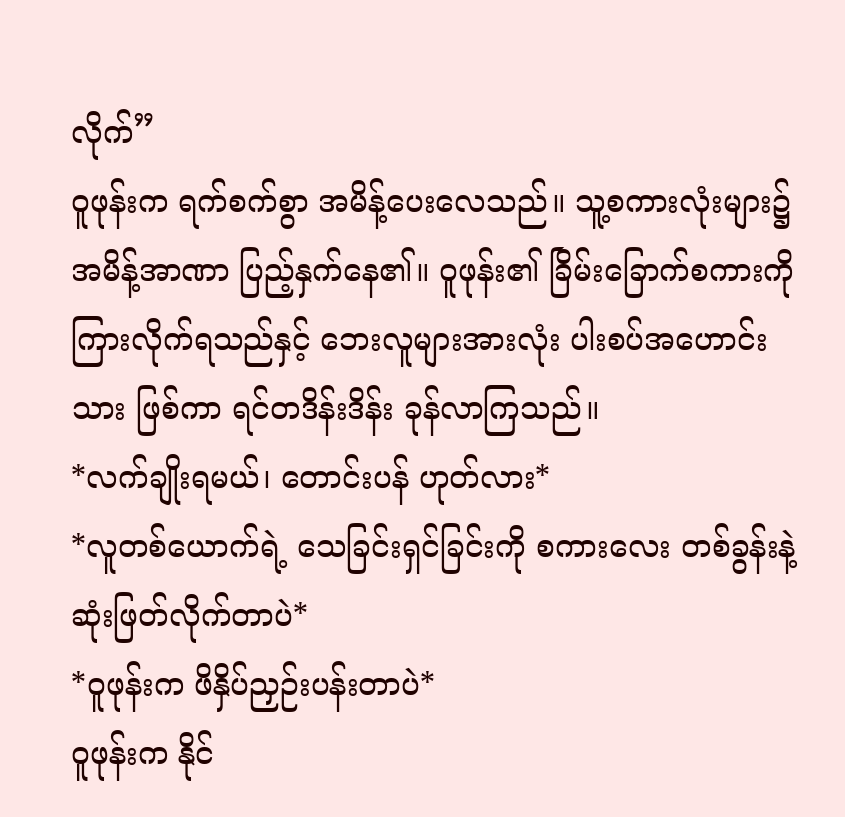လိုက်”
ဝူဖုန်းက ရက်စက်စွာ အမိန့်ပေးလေသည်။ သူ့စကားလုံးများ၌ အမိန့်အာဏာ ပြည့်နှက်နေ၏။ ဝူဖုန်း၏ ခြိမ်းခြောက်စကားကို ကြားလိုက်ရသည်နှင့် ဘေးလူများအားလုံး ပါးစပ်အဟောင်းသား ဖြစ်ကာ ရင်တဒိန်းဒိန်း ခုန်လာကြသည်။
*လက်ချိုးရမယ်၊ တောင်းပန် ဟုတ်လား*
*လူတစ်ယောက်ရဲ့ သေခြင်းရှင်ခြင်းကို စကားလေး တစ်ခွန်းနဲ့ ဆုံးဖြတ်လိုက်တာပဲ*
*ဝူဖုန်းက ဖိနှိပ်ညှဉ်းပန်းတာပဲ*
ဝူဖုန်းက နိုင်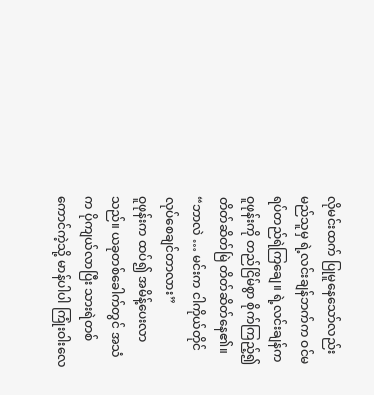လိုမင်းထက် ပြုမူနေသော်လည်း မည်သူမှ ရဲ့လင်းချန်ဘက်က ဝင်မရပ်တည်ရဲကြချေ။ ရဲ့လင်းချန်က ဝူဖုန်းကို တည်ငြိမ်စွာ စိုက်ကြည့်၍ တိတ်ဆိတ်မြဲ တိတ်ဆိတ်နေ၏။
“ဘာလဲ … မင်းက ငါကိုယ်တိုင် လုပ်စေချင်တာလား”
ဝူဖုန်းက ထပ်၍ အမိန့်ပေးလာသည်။ ယခုတစ်ခေါက်တွင် အသံက ပိုကျယ်လာပြီး သားရဲတစ်ကောင်ကဲ့သို့ မာန်ပါပါ ကြုံးဝါးလေ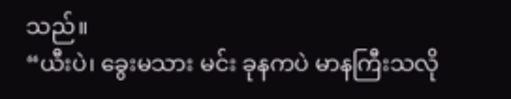သည်။
“ယီးပဲ၊ ခွေးမသား မင်း ခုနကပဲ မာနကြီးသလို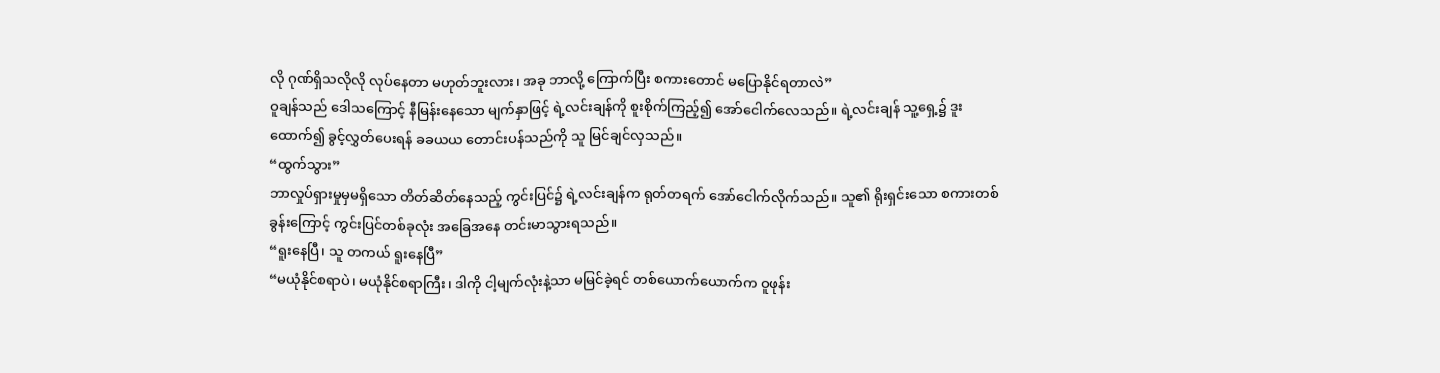လို ဂုဏ်ရှိသလိုလို လုပ်နေတာ မဟုတ်ဘူးလား၊ အခု ဘာလို့ ကြောက်ပြီး စကားတောင် မပြောနိုင်ရတာလဲ”
ဝူချန်သည် ဒေါသကြောင့် နီမြန်းနေသော မျက်နှာဖြင့် ရဲ့လင်းချန်ကို စူးစိုက်ကြည့်၍ အော်ငေါက်လေသည်။ ရဲ့လင်းချန် သူ့ရှေ့၌ ဒူးထောက်၍ ခွင့်လွှတ်ပေးရန် ခခယယ တောင်းပန်သည်ကို သူ မြင်ချင်လှသည်။
“ထွက်သွား”
ဘာလှုပ်ရှားမှုမှမရှိသော တိတ်ဆိတ်နေသည့် ကွင်းပြင်၌ ရဲ့လင်းချန်က ရုတ်တရက် အော်ငေါက်လိုက်သည်။ သူ၏ ရိုးရှင်းသော စကားတစ်ခွန်းကြောင့် ကွင်းပြင်တစ်ခုလုံး အခြေအနေ တင်းမာသွားရသည်။
“ရူးနေပြီ၊ သူ တကယ် ရူးနေပြီ”
“မယုံနိုင်စရာပဲ၊ မယုံနိုင်စရာကြီး၊ ဒါကို ငါ့မျက်လုံးနဲ့သာ မမြင်ခဲ့ရင် တစ်ယောက်ယောက်က ဝူဖုန်း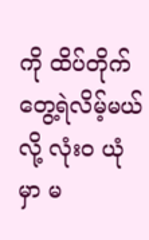ကို ထိပ်တိုက် တွေ့ရဲလိမ့်မယ်လို့ လုံးဝ ယုံမှာ မ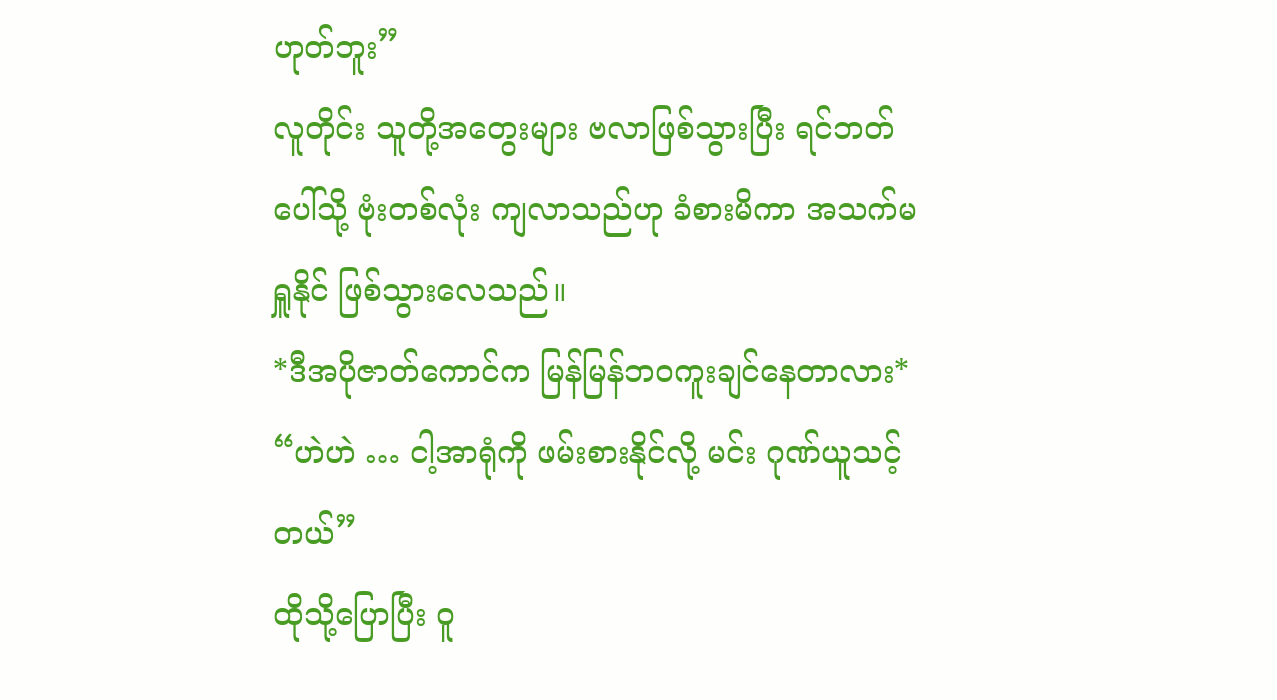ဟုတ်ဘူး”
လူတိုင်း သူတို့အတွေးများ ဗလာဖြစ်သွားပြီး ရင်ဘတ်ပေါ်သို့ ဗုံးတစ်လုံး ကျလာသည်ဟု ခံစားမိကာ အသက်မရှူနိုင် ဖြစ်သွားလေသည်။
*ဒီအပိုဇာတ်ကောင်က မြန်မြန်ဘဝကူးချင်နေတာလား*
“ဟဲဟဲ … ငါ့အာရုံကို ဖမ်းစားနိုင်လို့ မင်း ဂုဏ်ယူသင့်တယ်”
ထိုသို့ပြောပြီး ဝူ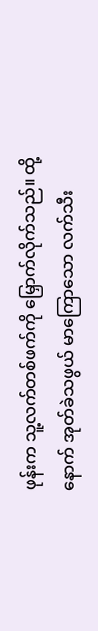ဖုန်းက သူ့လက်တစ်ဖက်ကို မြှောက်လိုက်သည်။ ထို့နောက် အုတ်ခဲသဖွယ် မာကြောသော လက်သီး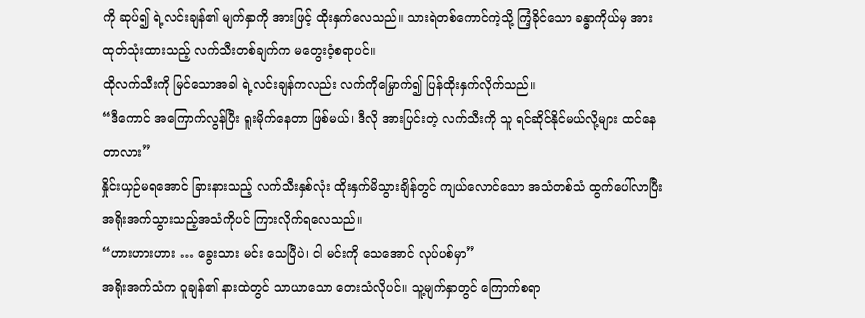ကို ဆုပ်၍ ရဲ့လင်းချန်၏ မျက်နှာကို အားဖြင့် ထိုးနှက်လေသည်။ သားရဲတစ်ကောင်ကဲ့သို့ ကြံ့ခိုင်သော ခန္ဓာကိုယ်မှ အားထုတ်သုံးထားသည့် လက်သီးတစ်ချက်က မတွေးဝံ့စရာပင်။
ထိုလက်သီးကို မြင်သောအခါ ရဲ့လင်းချန်ကလည်း လက်ကိုမြှောက်၍ ပြန်ထိုးနှက်လိုက်သည်။
“ဒီကောင် အကြောက်လွန်ပြီး ရူးမိုက်နေတာ ဖြစ်မယ်၊ ဒီလို အားပြင်းတဲ့ လက်သီးကို သူ ရင်ဆိုင်နိုင်မယ်လို့များ ထင်နေတာလား”
နှိုင်းယှဉ်မရအောင် ခြားနားသည့် လက်သီးနှစ်လုံး ထိုးနှက်မိသွားချိန်တွင် ကျယ်လောင်သော အသံတစ်သံ ထွက်ပေါ်လာပြီး အရိုးအက်သွားသည့်အသံကိုပင် ကြားလိုက်ရလေသည်။
“ဟားဟားဟား … ခွေးသား မင်း သေပြီပဲ၊ ငါ မင်းကို သေအောင် လုပ်ပစ်မှာ”
အရိုးအက်သံက ဝူချန်၏ နားထဲတွင် သာယာသော တေးသံလိုပင်။ သူ့မျက်နှာတွင် ကြောက်စရာ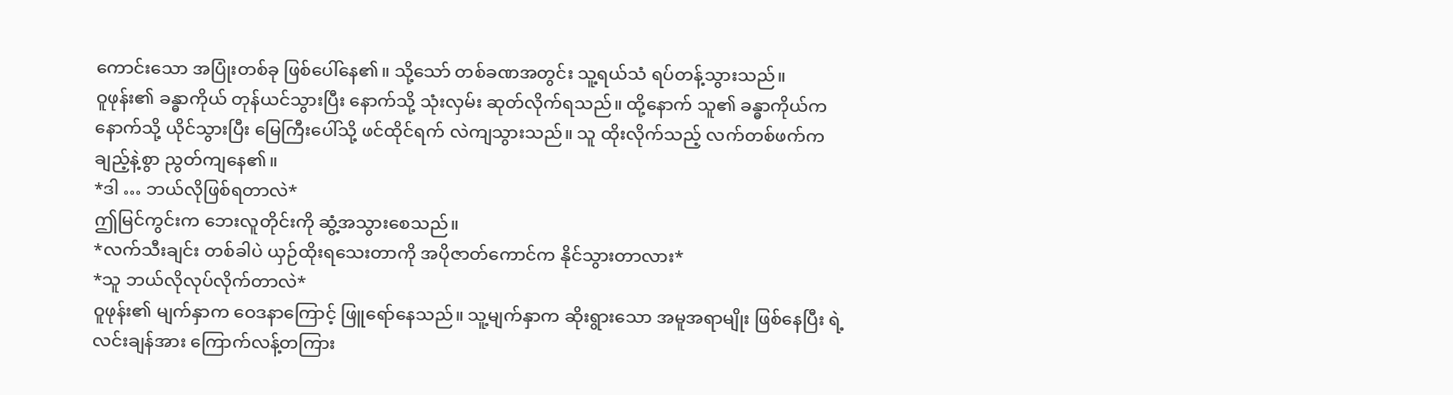ကောင်းသော အပြုံးတစ်ခု ဖြစ်ပေါ်နေ၏။ သို့သော် တစ်ခဏအတွင်း သူ့ရယ်သံ ရပ်တန့်သွားသည်။
ဝူဖုန်း၏ ခန္ဓာကိုယ် တုန်ယင်သွားပြီး နောက်သို့ သုံးလှမ်း ဆုတ်လိုက်ရသည်။ ထို့နောက် သူ၏ ခန္ဓာကိုယ်က နောက်သို့ ယိုင်သွားပြီး မြေကြီးပေါ်သို့ ဖင်ထိုင်ရက် လဲကျသွားသည်။ သူ ထိုးလိုက်သည့် လက်တစ်ဖက်က ချည့်နဲ့စွာ ညွတ်ကျနေ၏။
*ဒါ … ဘယ်လိုဖြစ်ရတာလဲ*
ဤမြင်ကွင်းက ဘေးလူတိုင်းကို ဆွံ့အသွားစေသည်။
*လက်သီးချင်း တစ်ခါပဲ ယှဉ်ထိုးရသေးတာကို အပိုဇာတ်ကောင်က နိုင်သွားတာလား*
*သူ ဘယ်လိုလုပ်လိုက်တာလဲ*
ဝူဖုန်း၏ မျက်နှာက ဝေဒနာကြောင့် ဖြူရော်နေသည်။ သူ့မျက်နှာက ဆိုးရွားသော အမူအရာမျိုး ဖြစ်နေပြီး ရဲ့လင်းချန်အား ကြောက်လန့်တကြား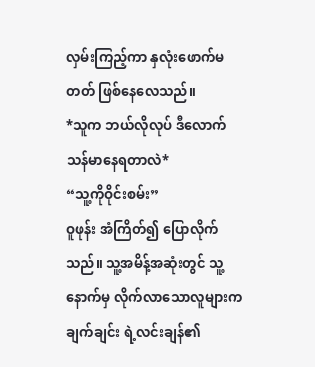လှမ်းကြည့်ကာ နှလုံးဖောက်မတတ် ဖြစ်နေလေသည်။
*သူက ဘယ်လိုလုပ် ဒီလောက် သန်မာနေရတာလဲ*
“သူ့ကိုဝိုင်းစမ်း”
ဝူဖုန်း အံကြိတ်၍ ပြောလိုက်သည်။ သူ့အမိန့်အဆုံးတွင် သူ့နောက်မှ လိုက်လာသောလူများက ချက်ချင်း ရဲ့လင်းချန်၏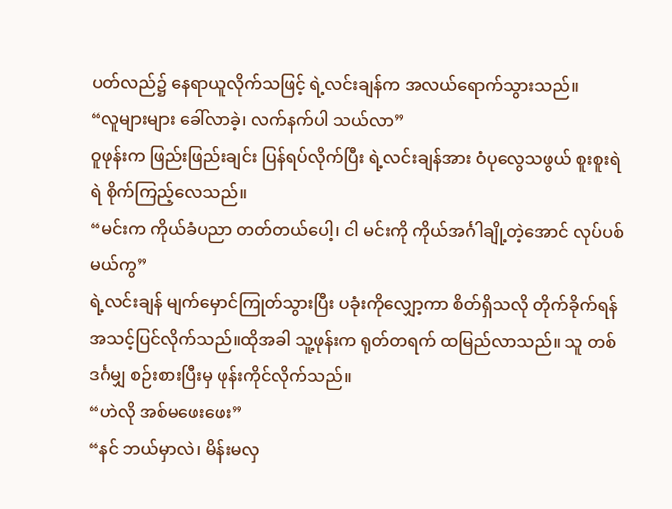ပတ်လည်၌ နေရာယူလိုက်သဖြင့် ရဲ့လင်းချန်က အလယ်ရောက်သွားသည်။
“လူများများ ခေါ်လာခဲ့၊ လက်နက်ပါ သယ်လာ”
ဝူဖုန်းက ဖြည်းဖြည်းချင်း ပြန်ရပ်လိုက်ပြီး ရဲ့လင်းချန်အား ဝံပုလွေသဖွယ် စူးစူးရဲရဲ စိုက်ကြည့်လေသည်။
“မင်းက ကိုယ်ခံပညာ တတ်တယ်ပေါ့၊ ငါ မင်းကို ကိုယ်အင်္ဂါချို့တဲ့အောင် လုပ်ပစ်မယ်ကွ”
ရဲ့လင်းချန် မျက်မှောင်ကြုတ်သွားပြီး ပခုံးကိုလျှော့ကာ စိတ်ရှိသလို တိုက်ခိုက်ရန် အသင့်ပြင်လိုက်သည်။ထိုအခါ သူ့ဖုန်းက ရုတ်တရက် ထမြည်လာသည်။ သူ တစ်ဒင်္ဂမျှ စဉ်းစားပြီးမှ ဖုန်းကိုင်လိုက်သည်။
“ဟဲလို အစ်မဖေးဖေး”
“နင် ဘယ်မှာလဲ၊ မိန်းမလှ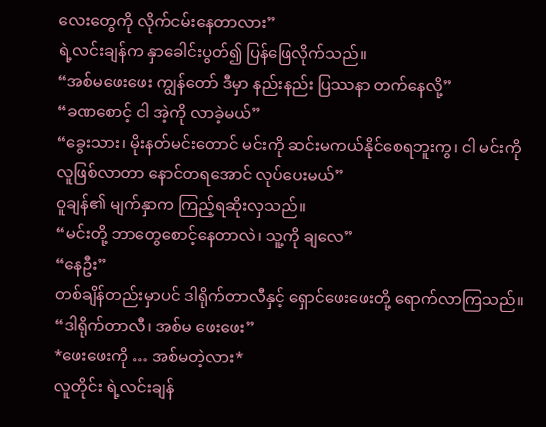လေးတွေကို လိုက်ငမ်းနေတာလား”
ရဲ့လင်းချန်က နှာခေါင်းပွတ်၍ ပြန်ဖြေလိုက်သည်။
“အစ်မဖေးဖေး ကျွန်တော် ဒီမှာ နည်းနည်း ပြဿနာ တက်နေလို့”
“ခဏစောင့် ငါ အဲ့ကို လာခဲ့မယ်”
“ခွေးသား၊ မိုးနတ်မင်းတောင် မင်းကို ဆင်းမကယ်နိုင်စေရဘူးကွ၊ ငါ မင်းကို လူဖြစ်လာတာ နောင်တရအောင် လုပ်ပေးမယ်”
ဝူချန်၏ မျက်နှာက ကြည့်ရဆိုးလှသည်။
“မင်းတို့ ဘာတွေစောင့်နေတာလဲ၊ သူ့ကို ချလေ”
“နေဦး”
တစ်ချိန်တည်းမှာပင် ဒါရိုက်တာလီနှင့် ရှောင်ဖေးဖေးတို့ ရောက်လာကြသည်။
“ဒါရိုက်တာလီ၊ အစ်မ ဖေးဖေး”
*ဖေးဖေးကို … အစ်မတဲ့လား*
လူတိုင်း ရဲ့လင်းချန်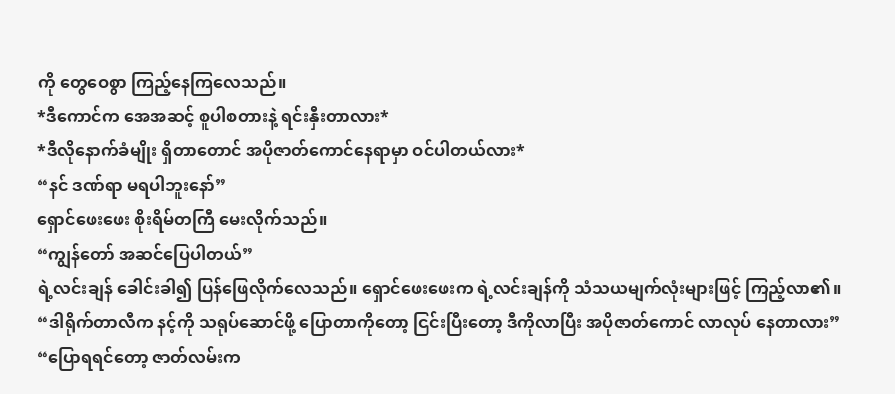ကို တွေဝေစွာ ကြည့်နေကြလေသည်။
*ဒီကောင်က အေအဆင့် စူပါစတားနဲ့ ရင်းနှီးတာလား*
*ဒီလိုနောက်ခံမျိုး ရှိတာတောင် အပိုဇာတ်ကောင်နေရာမှာ ဝင်ပါတယ်လား*
“နင် ဒဏ်ရာ မရပါဘူးနော်”
ရှောင်ဖေးဖေး စိုးရိမ်တကြီ မေးလိုက်သည်။
“ကျွန်တော် အဆင်ပြေပါတယ်”
ရဲ့လင်းချန် ခေါင်းခါ၍ ပြန်ဖြေလိုက်လေသည်။ ရှောင်ဖေးဖေးက ရဲ့လင်းချန်ကို သံသယမျက်လုံးများဖြင့် ကြည့်လာ၏။
“ဒါရိုက်တာလီက နင့်ကို သရုပ်ဆောင်ဖို့ ပြောတာကိုတော့ ငြင်းပြီးတော့ ဒီကိုလာပြီး အပိုဇာတ်ကောင် လာလုပ် နေတာလား”
“ပြောရရင်တော့ ဇာတ်လမ်းက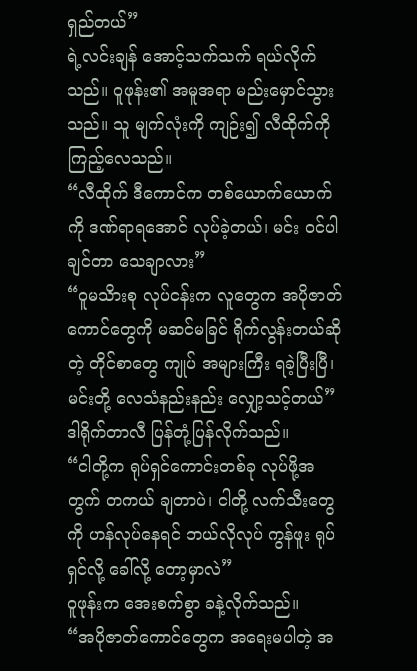ရှည်တယ်”
ရဲ့လင်းချန် အောင့်သက်သက် ရယ်လိုက်သည်။ ဝူဖုန်း၏ အမူအရာ မည်းမှောင်သွားသည်။ သူ မျက်လုံးကို ကျဉ်း၍ လီထိုက်ကို ကြည့်လေသည်။
“လီထိုက် ဒီကောင်က တစ်ယောက်ယောက်ကို ဒဏ်ရာရအောင် လုပ်ခဲ့တယ်၊ မင်း ဝင်ပါချင်တာ သေချာလား”
“ဝူမသိားစု လုပ်ငန်းက လူတွေက အပိုဇာတ်ကောင်တွေကို မဆင်မခြင် ရိုက်လွန်းတယ်ဆိုတဲ့ တိုင်စာတွေ ကျုပ် အများကြီး ရခဲ့ပြီးပြီ၊ မင်းတို့ လေသံနည်းနည်း လျှော့သင့်တယ်”
ဒါရိုက်တာလီ ပြန်တုံ့ပြန်လိုက်သည်။
“ငါတို့က ရုပ်ရှင်ကောင်းတစ်ခု လုပ်ဖို့အတွက် တကယ် ချတာပဲ၊ ငါတို့ လက်သီးတွေကို ဟန်လုပ်နေရင် ဘယ်လိုလုပ် ကွန်ဖူး ရုပ်ရှင်လို့ ခေါ်လို့ တော့မှာလဲ”
ဝူဖုန်းက အေးစက်စွာ ခနဲ့လိုက်သည်။
“အပိုဇာတ်ကောင်တွေက အရေးမပါတဲ့ အ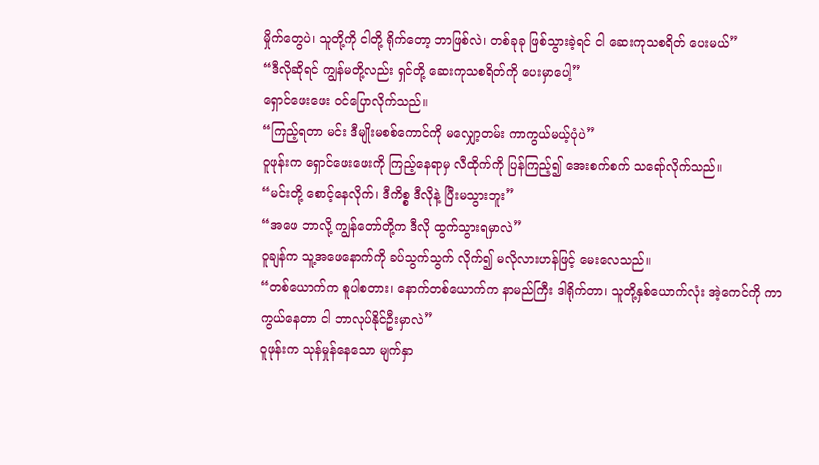မှိုက်တွေပဲ၊ သူတို့ကို ငါတို့ ရိုက်တော့ ဘာဖြစ်လဲ၊ တစ်ခုခု ဖြစ်သွားခဲ့ရင် ငါ ဆေးကုသစရိတ် ပေးမယ်”
“ဒီလိုဆိုရင် ကျွန်မတို့လည်း ရှင်တို့ ဆေးကုသစရိတ်ကို ပေးမှာပေါ့”
ရှောင်ဖေးဖေး ဝင်ပြောလိုက်သည်။
“ကြည့်ရတာ မင်း ဒီမျိုးမစစ်ကောင်ကို မလျှော့တမ်း ကာကွယ်မယ့်ပုံပဲ”
ဝူဖုန်းက ရှောင်ဖေးဖေးကို ကြည့်နေရာမှ လီထိုက်ကို ပြန်ကြည့်၍ အေးစက်စက် သရော်လိုက်သည်။
“မင်းတို့ စောင့်နေလိုက်၊ ဒီကိစ္စ ဒီလိုနဲ့ ပြီးမသွားဘူး”
“အဖေ ဘာလို့ ကျွန်တော်တို့က ဒီလို ထွက်သွားရမှာလဲ”
ဝူချန်က သူ့အဖေနောက်ကို ခပ်သွက်သွက် လိုက်၍ မလိုလားဟန်ဖြင့် မေးလေသည်။
“တစ်ယောက်က စူပါစတား၊ နောက်တစ်ယောက်က နာမည်ကြီး ဒါရိုက်တာ၊ သူတို့နှစ်ယောက်လုံး အဲ့ကေင်ကို ကာကွယ်နေတာ ငါ ဘာလုပ်နိုင်ဦးမှာလဲ”
ဝူဖုန်းက သုန်မှုန်နေသော မျက်နှာ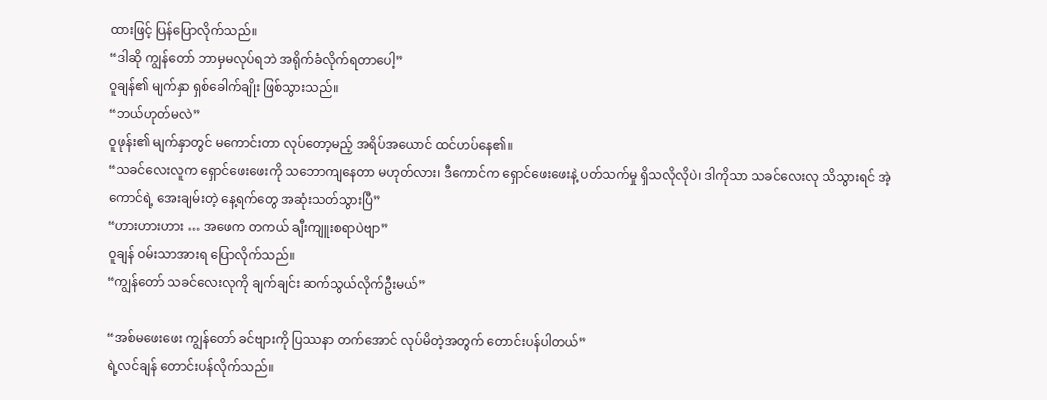ထားဖြင့် ပြန်ပြောလိုက်သည်။
“ဒါဆို ကျွန်တော် ဘာမှမလုပ်ရဘဲ အရိုက်ခံလိုက်ရတာပေါ့”
ဝူချန်၏ မျက်နှာ ရှစ်ခေါက်ချိုး ဖြစ်သွားသည်။
“ဘယ်ဟုတ်မလဲ”
ဝူဖုန်း၏ မျက်နှာတွင် မကောင်းတာ လုပ်တော့မည့် အရိပ်အယောင် ထင်ဟပ်နေ၏။
“သခင်လေးလူက ရှောင်ဖေးဖေးကို သဘောကျနေတာ မဟုတ်လား၊ ဒီကောင်က ရှောင်ဖေးဖေးနဲ့ ပတ်သက်မှု ရှိသလိုလိုပဲ၊ ဒါကိုသာ သခင်လေးလု သိသွားရင် အဲ့ကောင်ရဲ့ အေးချမ်းတဲ့ နေ့ရက်တွေ အဆုံးသတ်သွားပြီ”
“ဟားဟားဟား … အဖေက တကယ် ချီးကျူးစရာပဲဗျာ”
ဝူချန် ဝမ်းသာအားရ ပြောလိုက်သည်။
“ကျွန်တော် သခင်လေးလုကို ချက်ချင်း ဆက်သွယ်လိုက်ဦးမယ်”

“အစ်မဖေးဖေး ကျွန်တော် ခင်ဗျားကို ပြဿနာ တက်အောင် လုပ်မိတဲ့အတွက် တောင်းပန်ပါတယ်”
ရဲ့လင်ချန် တောင်းပန်လိုက်သည်။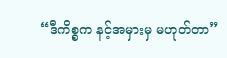“ဒီကိစ္စက နင့်အမှားမှ မဟုတ်တာ”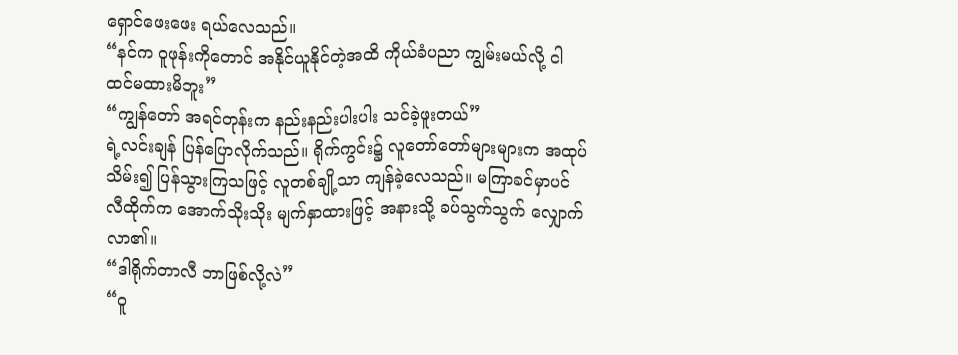ရှောင်ဖေးဖေး ရယ်လေသည်။
“နင်က ဝူဖုန်းကိုတောင် အနိုင်ယူနိုင်တဲ့အထိ ကိုယ်ခံပညာ ကျွမ်းမယ်လို့ ငါ ထင်မထားမိဘူး”
“ကျွန်တော် အရင်တုန်းက နည်းနည်းပါးပါး သင်ခဲ့ဖူးတယ်”
ရဲ့လင်းချန် ပြန်ပြောလိုက်သည်။ ရိုက်ကွင်း၌ လူတော်တော်များများက အထုပ်သိမ်း၍ ပြန်သွားကြသဖြင့် လူတစ်ချို့သာ ကျန်ခဲ့လေသည်။ မကြာခင်မှာပင် လီထိုက်က အောက်သိုးသိုး မျက်နှာထားဖြင့် အနားသို့ ခပ်သွက်သွက် လျှောက်လာ၏။
“ဒါရိုက်တာလီ ဘာဖြစ်လို့လဲ”
“ဝူ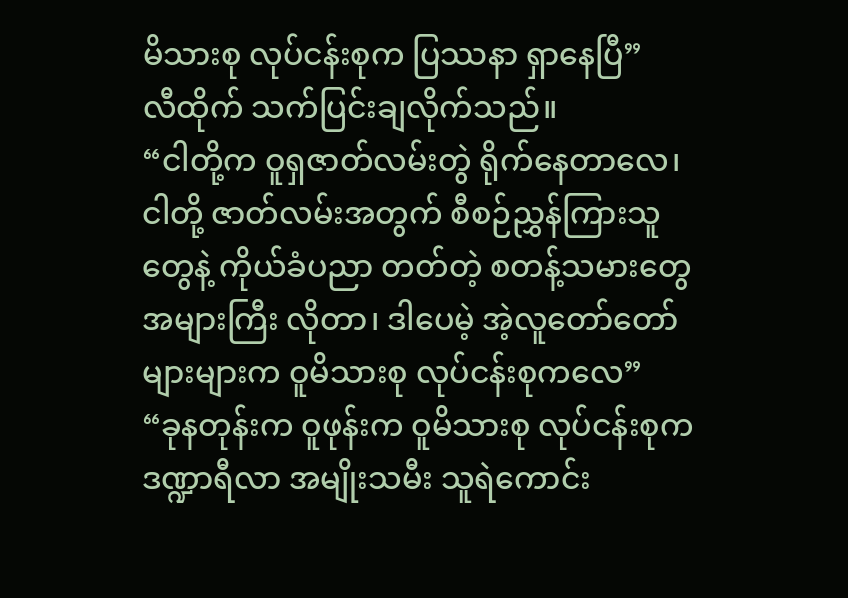မိသားစု လုပ်ငန်းစုက ပြဿနာ ရှာနေပြီ”
လီထိုက် သက်ပြင်းချလိုက်သည်။
“ငါတို့က ဝူရှဇာတ်လမ်းတွဲ ရိုက်နေတာလေ၊ ငါတို့ ဇာတ်လမ်းအတွက် စီစဉ်ညွှန်ကြားသူတွေနဲ့ ကိုယ်ခံပညာ တတ်တဲ့ စတန့်သမားတွေ အများကြီး လိုတာ၊ ဒါပေမဲ့ အဲ့လူတော်တော်များများက ဝူမိသားစု လုပ်ငန်းစုကလေ”
“ခုနတုန်းက ဝူဖုန်းက ဝူမိသားစု လုပ်ငန်းစုက ဒဏ္ဍာရီလာ အမျိုးသမီး သူရဲကောင်း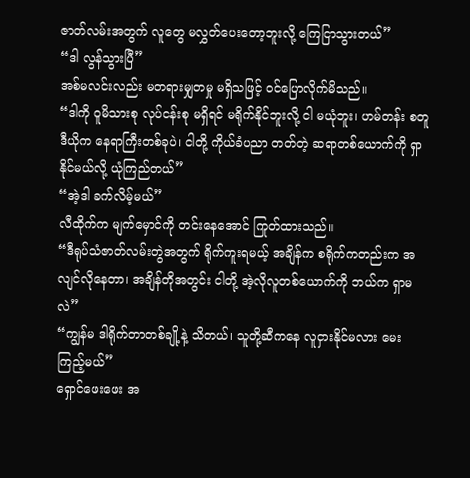ဇာတ်လမ်းအတွက် လူတွေ မလွှတ်ပေးတော့ဘူးလို့ ကြေငြာသွားတယ်”
“ဒါ လွန်သွားပြီ”
အစ်မလင်းလည်း မတရားမျှတမှု မရှိသဖြင့် ဝင်ပြောလိုက်မိသည်။
“ဒါကို ဝူမိသားစု လုပ်ငန်းစု မရှိရင် မရိုက်နိုင်ဘူးလို့ ငါ မယုံဘူး၊ ဟမ်တန်း စတူဒီယိုက နေရာကြီးတစ်ခုပဲ၊ ငါတို့ ကိုယ်ခံပညာ တတ်တဲ့ ဆရာတစ်ယောက်ကို ရှာနိုင်မယ်လို့ ယုံကြည်တယ်”
“အဲ့ဒါ ခက်လိမ့်မယ်”
လီထိုက်က မျက်မှောင်ကို တင်းနေအောင် ကြုတ်ထားသည်။
“ဒီရုပ်သံဇာတ်လမ်းတွဲအတွက် ရိုက်ကူးရမယ့် အချိန်က စရိုက်ကတည်းက အလျင်လိုနေတာ၊ အချိန်တိုအတွင်း ငါတို့ အဲ့လိုလူတစ်ယောက်ကို ဘယ်က ရှာမလဲ”
“ကျွန်မ ဒါရိုက်တာတစ်ချို့နဲ့ သိတယ်၊ သူတို့ဆီကနေ လူငှားနိုင်မလား မေးကြည့်မယ်”
ရှောင်ဖေးဖေး အ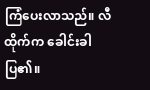ကြံပေးလာသည်။ လီထိုက်က ခေါင်းခါပြ၏။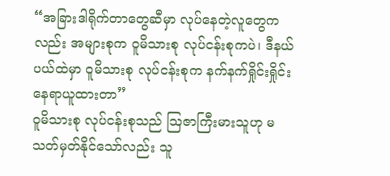“အခြားဒါရိုက်တာတွေဆီမှာ လုပ်နေတဲ့လူတွေကလည်း အများစုက ဝူမိသားစု လုပ်ငန်းစုကပဲ၊ ဒီနယ်ပယ်ထဲမှာ ဝူမိသားစု လုပ်ငန်းစုက နက်နက်ရှိုင်းရှိုင်း နေရာယူထားတာ”
ဝူမိသားစု လုပ်ငန်းစုသည် ဩဇာကြီးမားသူဟု မသတ်မှတ်နိုင်သော်လည်း သူ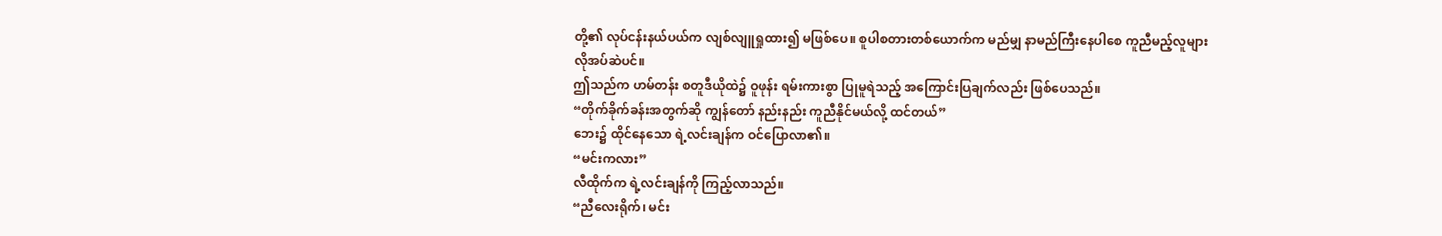တို့၏ လုပ်ငန်းနယ်ပယ်က လျစ်လျူရှုထား၍ မဖြစ်ပေ။ စူပါစတားတစ်ယောက်က မည်မျှ နာမည်ကြီးနေပါစေ ကူညီမည့်လူများ လိုအပ်ဆဲပင်။
ဤသည်က ဟမ်တန်း စတူဒီယိုထဲ၌ ဝူဖုန်း ရမ်းကားစွာ ပြုမူရဲသည့် အကြောင်းပြချက်လည်း ဖြစ်ပေသည်။
“တိုက်ခိုက်ခန်းအတွက်ဆို ကျွန်တော် နည်းနည်း ကူညီနိုင်မယ်လို့ ထင်တယ်”
ဘေး၌ ထိုင်နေသော ရဲ့လင်းချန်က ဝင်ပြောလာ၏။
“မင်းကလား”
လီထိုက်က ရဲ့လင်းချန်ကို ကြည့်လာသည်။
“ညီလေးရိုက်၊ မင်း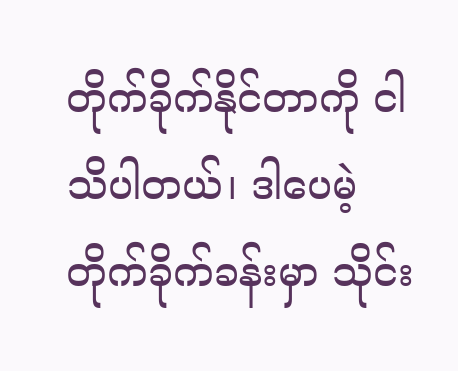တိုက်ခိုက်နိုင်တာကို ငါ သိပါတယ်၊ ဒါပေမဲ့ တိုက်ခိုက်ခန်းမှာ သိုင်း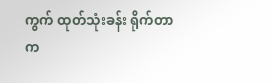ကွက် ထုတ်သုံးခန်း ရိုက်တာက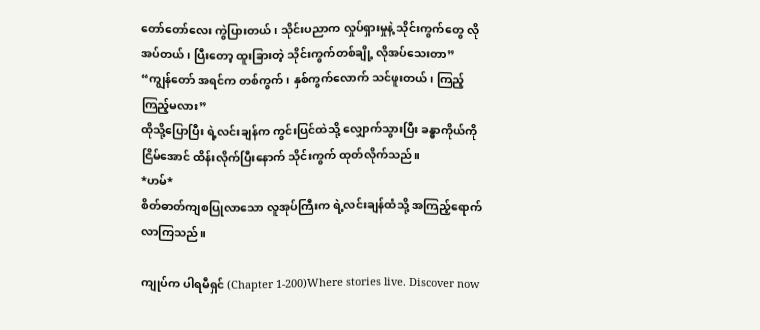တော်တော်လေး ကွဲပြားတယ်၊ သိုင်းပညာက လှုပ်ရှားမှုနဲ့ သိုင်းကွက်တွေ လိုအပ်တယ်၊ ပြီးတော့ ထူးခြားတဲ့ သိုင်းကွက်တစ်ချို့ လိုအပ်သေးတာ”
“ကျွန်တော် အရင်က တစ်ကွက်၊ နှစ်ကွက်လောက် သင်ဖူးတယ်၊ ကြည့်ကြည့်မလား”
ထိုသို့ပြောပြီး ရဲ့လင်းချန်က ကွင်းပြင်ထဲသို့ လျှောက်သွားပြီး ခန္ဓာကိုယ်ကို ငြိမ်အောင် ထိန်းလိုက်ပြီးနောက် သိုင်းကွက် ထုတ်လိုက်သည်။
*ဟမ်*
စိတ်ဓာတ်ကျစပြုလာသော လူအုပ်ကြီးက ရဲ့လင်းချန်ထံသို့ အကြည့်ရောက်လာကြသည်။

ကျုပ်က ပါရမီရှင် (Chapter 1-200)Where stories live. Discover now